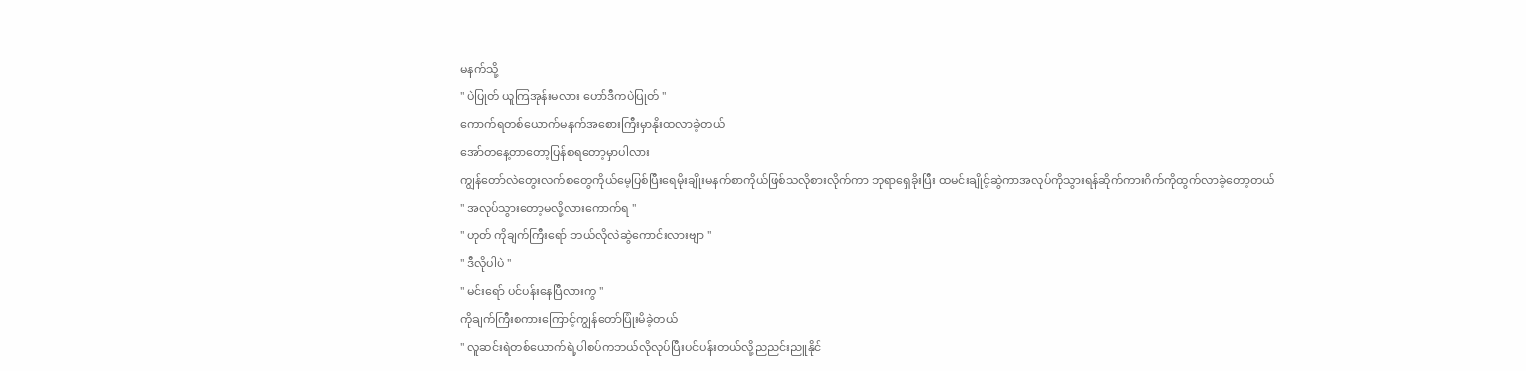မနက်သို့
" ပဲပြုတ် ယူကြအုန်းမလား ဟော်ဒီကပဲပြုတ် "
ကောက်ရတစ်ယောက်မနက်အစေားကြီးမှာနိုးထလာခဲ့တယ်
အော်တနေ့တာတော့ပြန်စရတော့မှာပါလား
ကျွန်တော်လဲတွေးလက်စတွေကိုယ်မေ့ပြစ်ပြီးရေမိုးချိုးမနက်စာကိုယ်ဖြစ်သလိုစားလိုက်ကာ ဘုရာရှေခိုးပြီး ထမင်းချိုင့်ဆွဲကာအလုပ်ကိုသွားရန်ဆိုက်ကားဂိက်ကိုထွက်လာခဲ့တော့တယ်
" အလုပ်သွားတော့မလို့လားကောက်ရ "
" ဟုတ် ကိုချက်ကြီးရော် ဘယ်လိုလဲဆွဲကောင်းလားဗျာ "
" ဒီလိုပါပဲ "
" မင်းရော် ပင်ပန်းနေပြီလားကွ "
ကိုချက်ကြီးစကားကြောင့်ကျွန်တော်ပြုံးမိခဲ့တယ်
" လူဆင်းရဲတစ်ယောက်ရဲ့ပါစပ်ကဘယ်လိုလုပ်ပြီးပင်ပန်းတယ်လို့ညညင်းညူနိုင်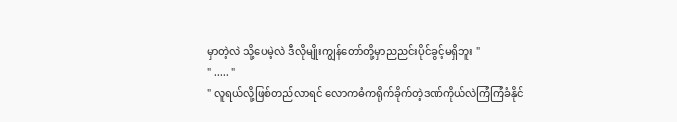မှာတဲ့လဲ သို့ပေမဲ့လဲ ဒီလိုမျိုးကျွန်တော်တို့မှာညညင်းပိုင်ခွင့်မရှိဘူး "
" ..... "
" လူရယ်လို့ဖြစ်တည်လာရင် လောကဓံကရိုက်ခိုက်တဲ့ဒဏ်ကိုယ်လဲကြံကြံခံနိုင်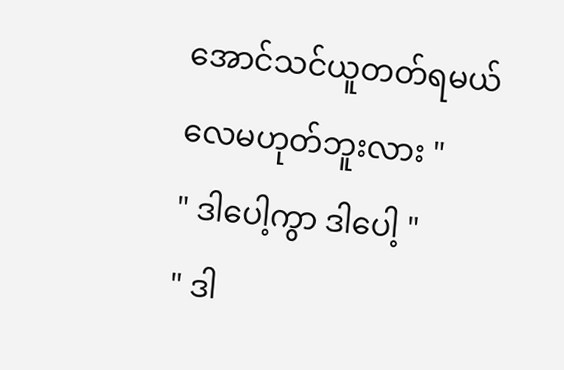အောင်သင်ယူတတ်ရမယ်လေမဟုတ်ဘူးလား "
" ဒါပေါ့ကွာ ဒါပေါ့ "
" ဒါ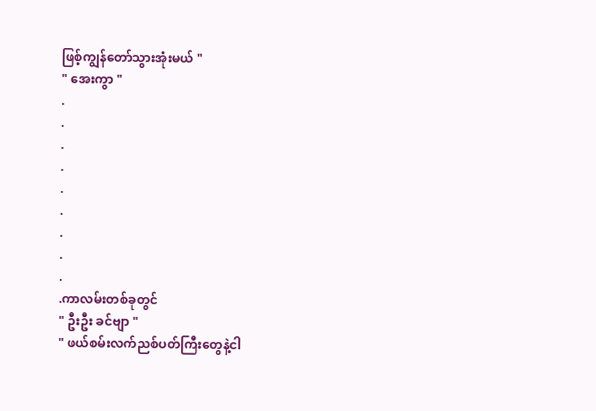ဖြစ့်ကျွန်တော်သွားအုံးမယ် "
" အေးကွာ "
.
.
.
.
.
.
.
.
.
.ကာလမ်းတစ်ခုတွင်
" ဦးဦး ခင်ဗျာ "
" ဖယ်စမ်းလက်ညစ်ပတ်ကြီးတွေနဲ့ငါ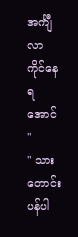အင်္ကျီလာကိုင်နေရအောင် "
" သားတောင်းပန်ပါ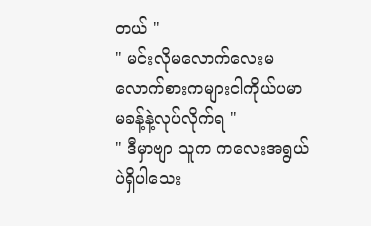တယ် "
" မင်းလိုမလောက်လေးမလောက်စားကများငါကိုယ်ပမာမခန့်နဲ့လုပ်လိုက်ရ "
" ဒီမှာဗျာ သူက ကလေးအရွယ်ပဲရှိပါသေး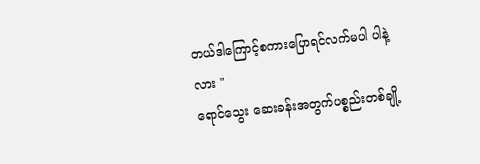တယ်ဒါကြောင့်စကားပြောရင်လက်မပါ ပါနဲ့လား "
ရောင်သွေး ဆေးခန်းအတွက်ပစ္စည်းတစ်ချို့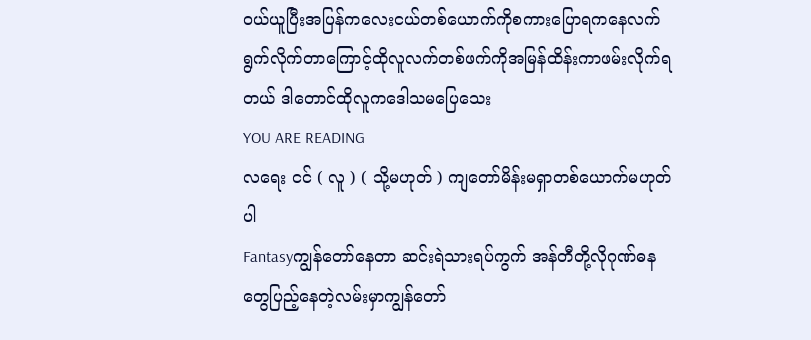၀ယ်ယူပြီးအပြန်ကလေးငယ်တစ်ယောက်ကိုစကားပြောရကနေလက်ရွက်လိုက်တာကြောင့်ထိုလူလက်တစ်ဖက်ကိုအမြန်ထိန်းကာဖမ်းလိုက်ရတယ် ဒါတောင်ထိုလူကဒေါသမပြေသေး
YOU ARE READING
လရေး ငင် ( လူ ) ( သို့မဟုတ် ) ကျတော်မိန်းမရှာတစ်ယောက်မဟုတ်ပါ
Fantasyကျွန်တော်နေတာ ဆင်းရဲသားရပ်ကွက် အန်တီတို့လိုဂုဏ်ဓနတွေပြည့်နေတဲ့လမ်းမှာကျွန်တော်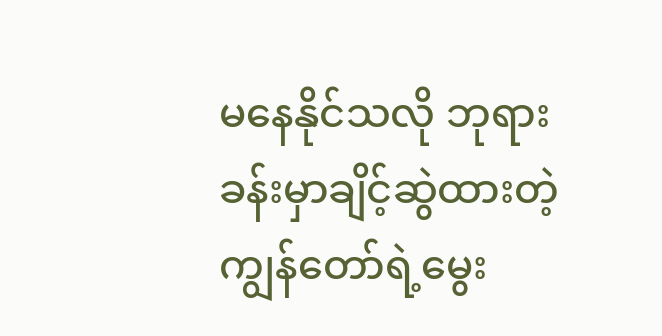မနေနိုင်သလို ဘုရားခန်းမှာချိင့်ဆွဲထားတဲ့ကျွန်တော်ရဲ့မွေး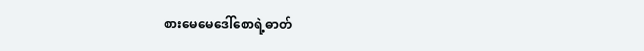စားမေမေဒေါ်စောရဲ့ဓာတ်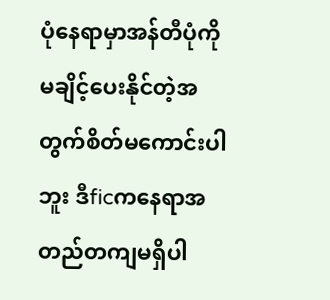ပုံနေရာမှာအန်တီပုံကိုမချိင့်ပေးနိုင်တဲ့အတွက်စိတ်မကောင်းပါဘူး ဒီficကနေရာအတည်တကျမရှိပါ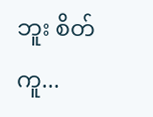ဘူး စိတ်ကူ...